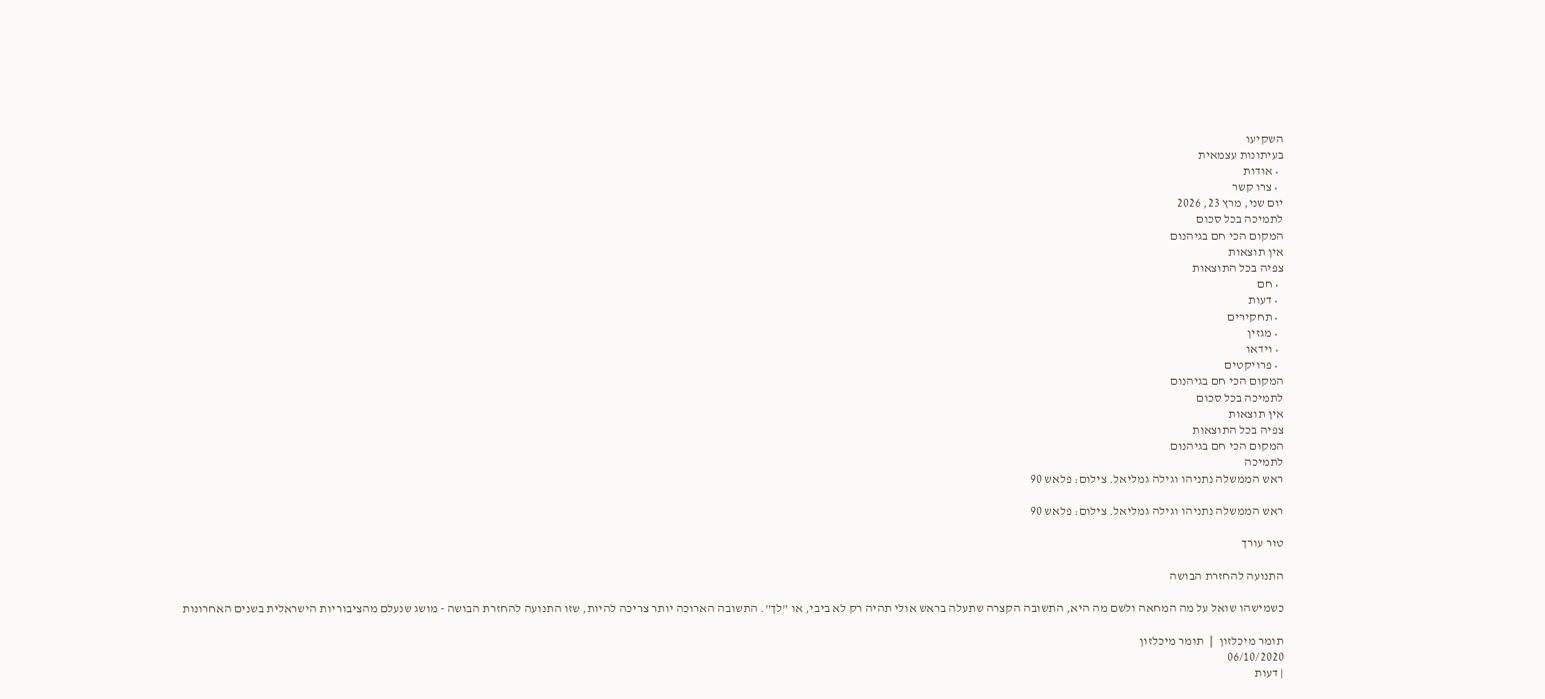השקיעו
בעיתונות עצמאית
  • אודות
  • צרו קשר
יום שני, מרץ 23, 2026
לתמיכה בכל סכום
המקום הכי חם בגיהנום
אין תוצאות
צפיה בכל התוצאות
  • חם
  • דעות
  • תחקירים
  • מגזין
  • וידאו
  • פרויקטים
המקום הכי חם בגיהנום
לתמיכה בכל סכום
אין תוצאות
צפיה בכל התוצאות
המקום הכי חם בגיהנום
לתמיכה
ראש הממשלה נתניהו וגילה גמליאל. צילום: פלאש 90

ראש הממשלה נתניהו וגילה גמליאל. צילום: פלאש 90

טור עורך

התנועה להחזרת הבושה

כשמישהו שואל על מה המחאה ולשם מה היא, התשובה הקצרה שתעלה בראש אולי תהיה רק לא ביבי, או "לך". התשובה הארוכה יותר צריכה להיות, שזו התנועה להחזרת הבושה - מושג שנעלם מהציבוריות הישראלית בשנים האחרונות

תומר מיכלזון ❘ תומר מיכלזון
06/10/2020
| דעות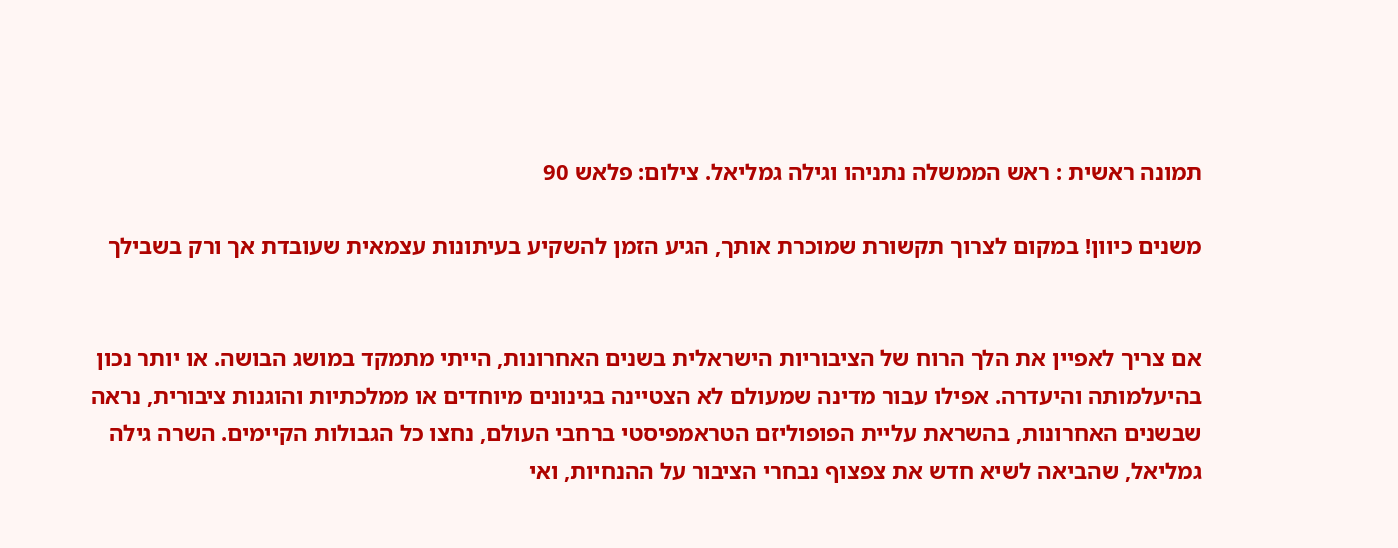תמונה ראשית : ראש הממשלה נתניהו וגילה גמליאל. צילום: פלאש 90

משנים כיוון! במקום לצרוך תקשורת שמוכרת אותך, הגיע הזמן להשקיע בעיתונות עצמאית שעובדת אך ורק בשבילך


אם צריך לאפיין את הלך הרוח של הציבוריות הישראלית בשנים האחרונות, הייתי מתמקד במושג הבושה. או יותר נכון בהיעלמותה והיעדרה. אפילו עבור מדינה שמעולם לא הצטיינה בגינונים מיוחדים או ממלכתיות והוגנות ציבורית, נראה שבשנים האחרונות, בהשראת עליית הפופוליזם הטראמפיסטי ברחבי העולם, נחצו כל הגבולות הקיימים. השרה גילה גמליאל, שהביאה לשיא חדש את צפצוף נבחרי הציבור על ההנחיות, ואי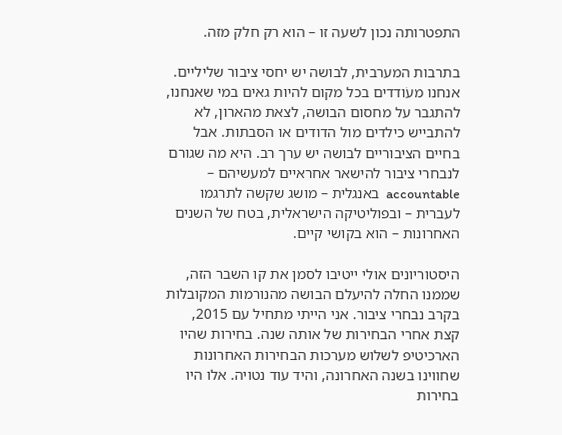התפטרותה נכון לשעה זו – הוא רק חלק מזה.

בתרבות המערבית, לבושה יש יחסי ציבור שליליים. אנחנו מעֹודדים בכל מקום להיות גאים במי שאנחנו, להתגבר על מחסום הבושה, לצאת מהארון, לא להתבייש כילדים מול הדודים או הסבתות. אבל בחיים הציבוריים לבושה יש ערך רב. היא מה שגורם לנבחרי ציבור להישאר אחראיים למעשיהם – accountable  באנגלית – מושג שקשה לתרגמו לעברית – ובפוליטיקה הישראלית, בטח של השנים האחרונות – הוא בקושי קיים.

היסטוריונים אולי ייטיבו לסמן את קו השבר הזה, שממנו החלה להיעלם הבושה מהנורמות המקובלות בקרב נבחרי ציבור. אני הייתי מתחיל עם 2015, קצת אחרי הבחירות של אותה שנה. בחירות שהיו הארכיטיפ לשלוש מערכות הבחירות האחרונות שחווינו בשנה האחרונה, והיד עוד נטויה. אלו היו בחירות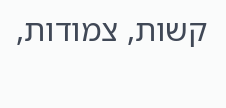קשות, צמודות,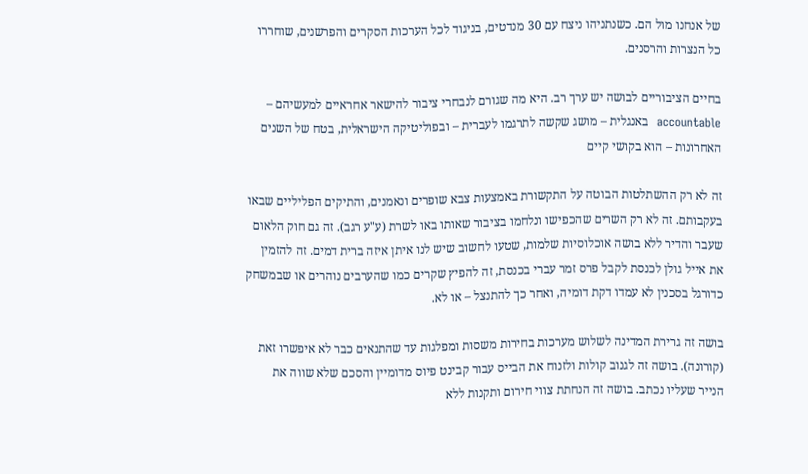של אנחנו מול הם. כשנתניהו ניצח עם 30 מנדטים, בניגוד לכל הערכות הסקרים והפרשנים, שוחררו כל הנצרות והרסנים.

בחיים הציבוריים לבושה יש ערך רב. היא מה שגורם לנבחרי ציבור להישאר אחראיים למעשיהם – accountable  באנגלית – מושג שקשה לתרגמו לעברית – ובפוליטיקה הישראלית, בטח של השנים האחרונות – הוא בקושי קיים

זה לא רק ההשתלטות הבוטה על התקשורת באמצעות צבא שופרים ונאמנים, והתיקים הפליליים שבאו בעקבותם. זה לא רק השרים שהכפישו ונלחמו בציבור שאותו באו לשרת (ע"ע רגב). זה גם חוק הלאום שעבר והדיר ללא בושה אוכלוסיות שלמות, שטעו לחשוב שיש לנו איתן איזה ברית דמים. זה להזמין את אייל גולן לכנסת לקבל פרס זמר עברי בכנסת, זה להפיץ שקרים כמו שהערבים נוהרים או שבמשחק כדורגל בסכנין לא עמדו דקת דומיה, ואחר כך להתנצל – או לא.

בושה זה גרירת המדינה לשלוש מערכות בחירות משסות ומפלגות עד שהתנאים כבר לא איפשרו זאת (קורונה). בושה זה לגנוב קולות ולזנוח את הבייס עבור קבינט פיוס מדומיין והסכם שלא שווה את הנייר שעליו נכתב. בושה זה הנחתת צווי חירום ותקנות ללא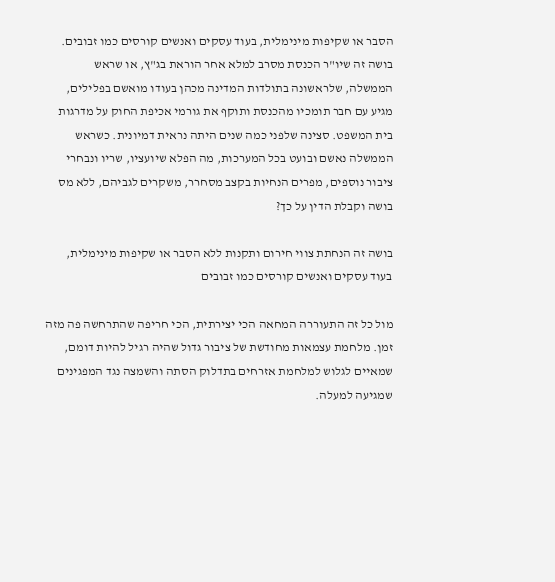הסבר או שקיפות מינימלית, בעוד עסקים ואנשים קורסים כמו זבובים. בושה זה שיו"ר הכנסת מסרב למלא אחר הוראת בג"ץ, או שראש הממשלה, שלראשונה בתולדות המדינה מכהן בעודו מואשם בפלילים, מגיע עם חבר תומכיו מהכנסת ותוקף את גורמי אכיפת החוק על מדרגות בית המשפט. סצינה שלפני כמה שנים היתה נראית דמיונית. כשראש הממשלה נאשם ובועט בכל המערכות, מה הפלא שיועציו, שריו ונבחרי ציבור נוספים, מפרים הנחיות בקצב מסחרר, משקרים לגביהם, ללא מס בושה וקבלת הדין על כך?

בושה זה הנחתת צווי חירום ותקנות ללא הסבר או שקיפות מינימלית, בעוד עסקים ואנשים קורסים כמו זבובים

מול כל זה התעוררה המחאה הכי יצירתית, הכי חריפה שהתרחשה פה מזה זמן. מלחמת עצמאות מחודשת של ציבור גדול שהיה רגיל להיות דומם, שמאיים לגלוש למלחמת אזרחים בתדלוק הסתה והשמצה נגד המפגינים שמגיעה למעלה.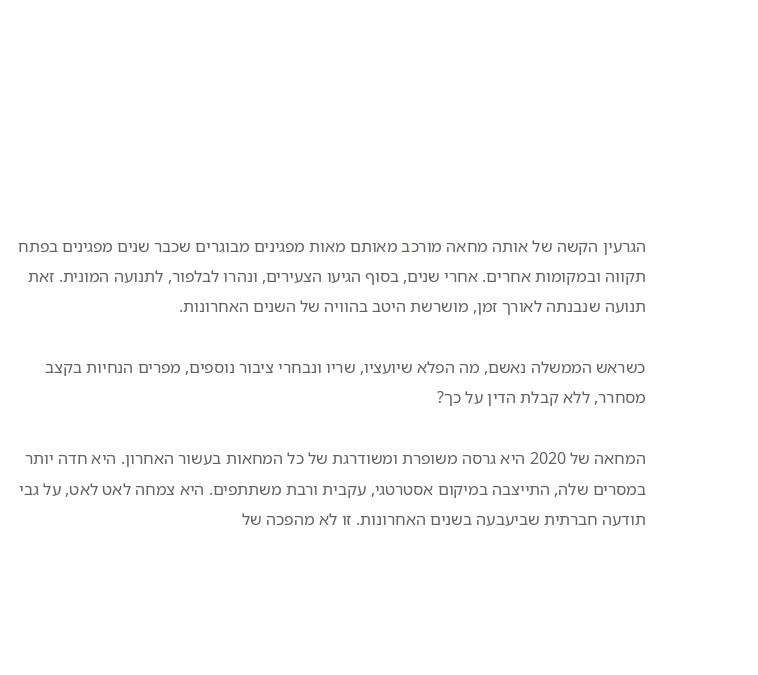הגרעין הקשה של אותה מחאה מורכב מאותם מאות מפגינים מבוגרים שכבר שנים מפגינים בפתח תקווה ובמקומות אחרים. אחרי שנים, בסוף הגיעו הצעירים, ונהרו לבלפור, לתנועה המונית. זאת תנועה שנבנתה לאורך זמן, מושרשת היטב בהוויה של השנים האחרונות.

כשראש הממשלה נאשם, מה הפלא שיועציו, שריו ונבחרי ציבור נוספים, מפרים הנחיות בקצב מסחרר, ללא קבלת הדין על כך?

המחאה של 2020 היא גרסה משופרת ומשודרגת של כל המחאות בעשור האחרון. היא חדה יותר במסרים שלה, התייצבה במיקום אסטרטגי, עקבית ורבת משתתפים. היא צמחה לאט לאט, על גבי תודעה חברתית שביעבעה בשנים האחרונות. זו לא מהפכה של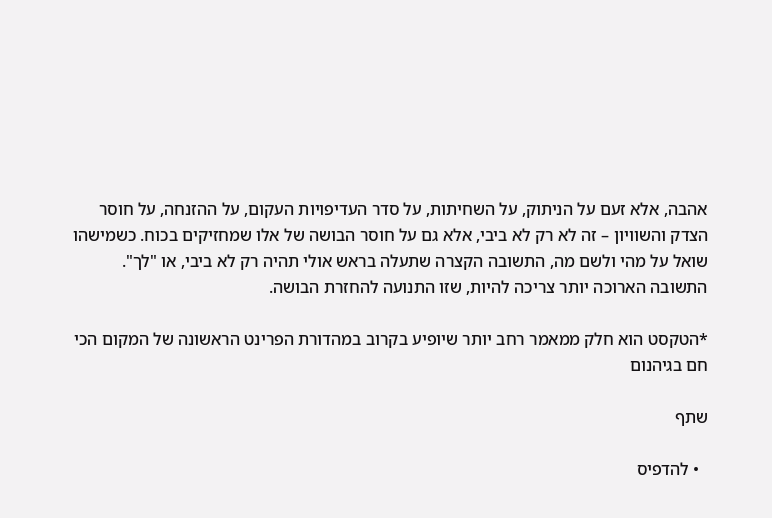אהבה, אלא זעם על הניתוק, על השחיתות, על סדר העדיפויות העקום, על ההזנחה, על חוסר הצדק והשוויון – זה לא רק לא ביבי, אלא גם על חוסר הבושה של אלו שמחזיקים בכוח. כשמישהו שואל על מהי ולשם מה, התשובה הקצרה שתעלה בראש אולי תהיה רק לא ביבי, או "לך". התשובה הארוכה יותר צריכה להיות, שזו התנועה להחזרת הבושה.

*הטקסט הוא חלק ממאמר רחב יותר שיופיע בקרוב במהדורת הפרינט הראשונה של המקום הכי חם בגיהנום

שתף

  • להדפיס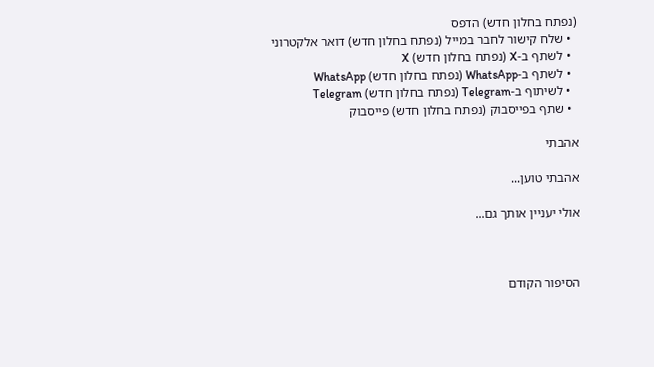(נפתח בחלון חדש) הדפס
  • שלח קישור לחבר במייל (נפתח בחלון חדש) דואר אלקטרוני
  • לשתף ב-X (נפתח בחלון חדש) X
  • לשתף ב-WhatsApp (נפתח בחלון חדש) WhatsApp
  • לשיתוף ב-Telegram (נפתח בחלון חדש) Telegram
  • שתף בפייסבוק (נפתח בחלון חדש) פייסבוק

אהבתי

אהבתי טוען...

אולי יעניין אותך גם...



הסיפור הקודם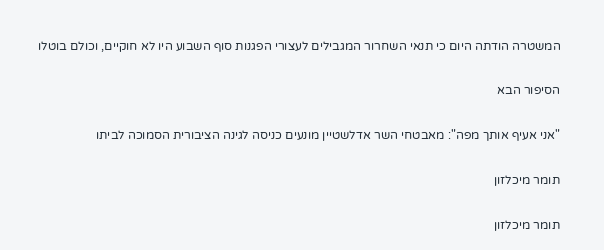המשטרה הודתה היום כי תנאי השחרור המגבילים לעצורי הפגנות סוף השבוע היו לא חוקיים, וכולם בוטלו

הסיפור הבא

"אני אעיף אותך מפה": מאבטחי השר אדלשטיין מונעים כניסה לגינה הציבורית הסמוכה לביתו

תומר מיכלזון

תומר מיכלזון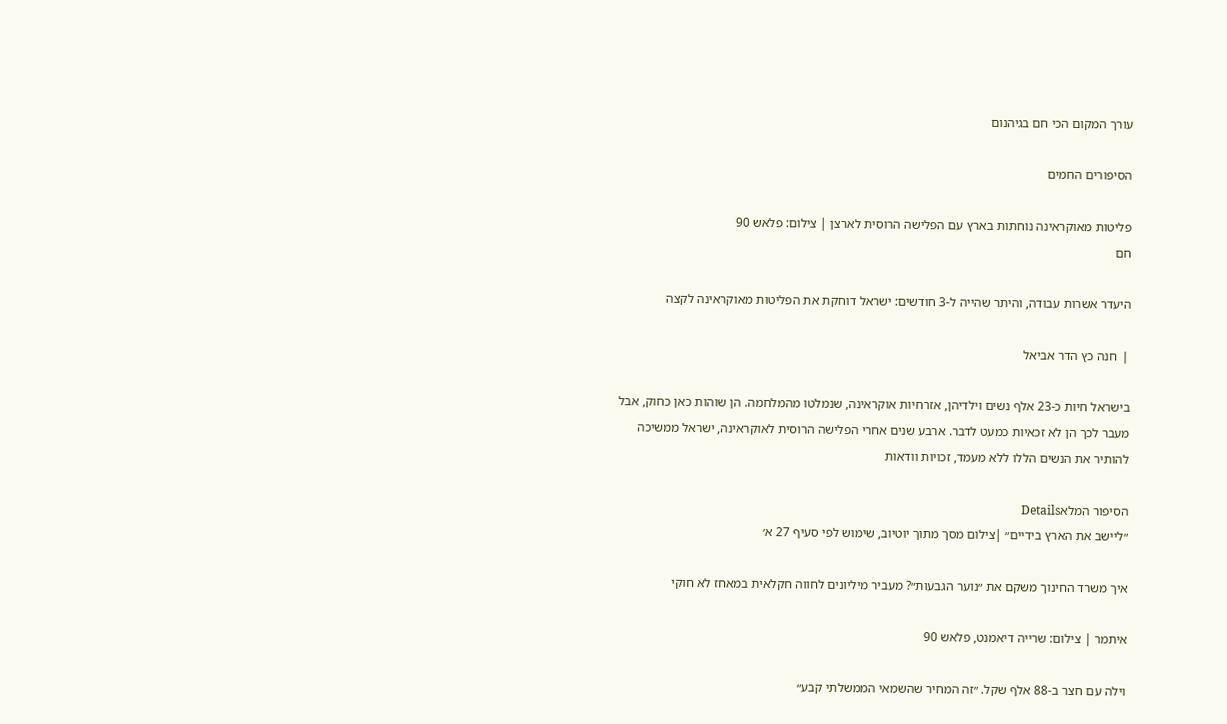עורך המקום הכי חם בגיהנום

הסיפורים החמים

פליטות מאוקראינה נוחתות בארץ עם הפלישה הרוסית לארצן | צילום: פלאש 90
חם

היעדר אשרות עבודה, והיתר שהייה ל-3 חודשים: ישראל דוחקת את הפליטות מאוקראינה לקצה

❘ חנה כץ הדר אביאל

בישראל חיות כ-23 אלף נשים וילדיהן, אזרחיות אוקראינה, שנמלטו מהמלחמה. הן שוהות כאן כחוק, אבל מעבר לכך הן לא זכאיות כמעט לדבר. ארבע שנים אחרי הפלישה הרוסית לאוקראינה, ישראל ממשיכה להותיר את הנשים הללו ללא מעמד, זכויות וודאות

הסיפור המלאDetails
״ליישב את הארץ בידיים״ |צילום מסך מתוך יוטיוב, שימוש לפי סעיף 27 א׳

איך משרד החינוך משקם את ״נוער הגבעות״? מעביר מיליונים לחווה חקלאית במאחז לא חוקי

איתמר | צילום: שרייה דיאמנט, פלאש 90

וילה עם חצר ב-88 אלף שקל. ״זה המחיר שהשמאי הממשלתי קבע״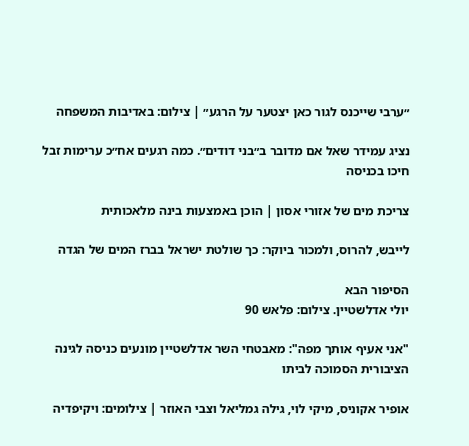״ערבי שייכנס לגור כאן יצטער על הרגע״ | צילום: באדיבות המשפחה

נציג עמידר שאל אם מדובר ב״בני דודים״. כמה רגעים אח״כ ערימות זבל חיכו בכניסה

צריכת מים של אזורי אסון | הוכן באמצעות בינה מלאכותית

לייבש, להרוס, ולמכור ביוקר: כך שולטת ישראל בברז המים של הגדה

הסיפור הבא
יולי אדלשטיין. צילום: פלאש 90

"אני אעיף אותך מפה": מאבטחי השר אדלשטיין מונעים כניסה לגינה הציבורית הסמוכה לביתו

אופיר אקוניס, מיקי לוי, גילה גמליאל וצבי האוזר | צילומים: ויקיפדיה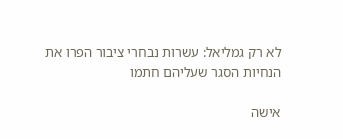לא רק גמליאל: עשרות נבחרי ציבור הפרו את הנחיות הסגר שעליהם חתמו

אישה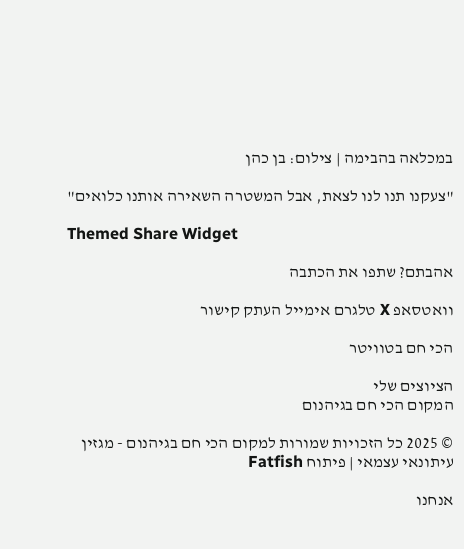במכלאה בהבימה | צילום: בן כהן

"צעקנו תנו לנו לצאת, אבל המשטרה השאירה אותנו כלואים"

Themed Share Widget

אהבתם? שתפו את הכתבה

וואטסאפ X טלגרם אימייל העתק קישור

הכי חם בטוויטר

הציוצים שלי
המקום הכי חם בגיהנום

© 2025 כל הזכויות שמורות למקום הכי חם בגיהנום - מגזין עיתונאי עצמאי | פיתוח Fatfish

אנחנו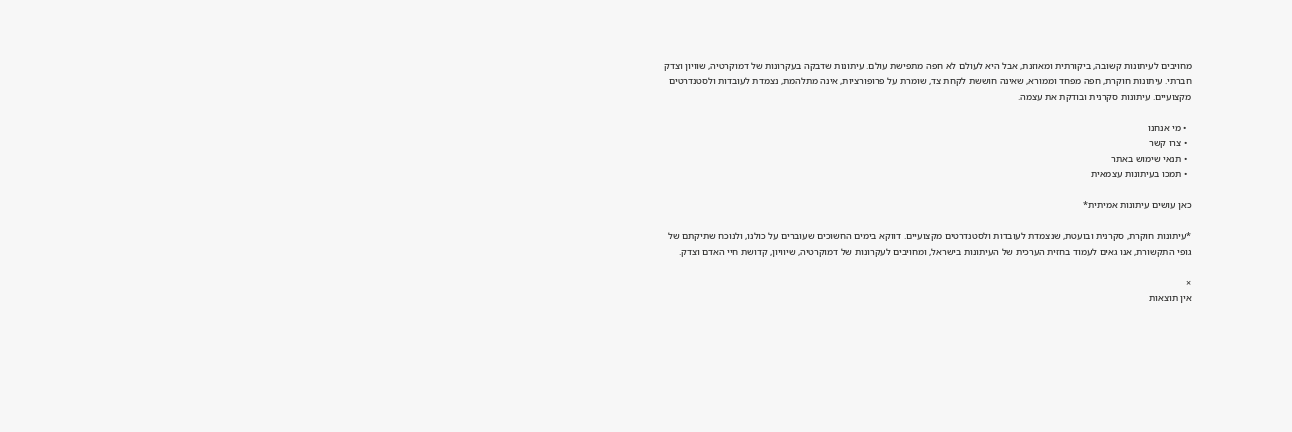מחויבים לעיתונות קשובה, ביקורתית ומאוזנת, אבל היא לעולם לא חפה מתפישת עולם. עיתונות שדבקה בעקרונות של דמוקרטיה, שוויון וצדק חברתי. עיתונות חוקרת, חפה מפחד וממורא, שאינה חוששת לקחת צד, שומרת על פרופורציות, אינה מתלהמת, נצמדת לעובדות ולסטנדרטים מקצועיים. עיתונות סקרנית ובודקת את עצמה.

  • מי אנחנו
  • צרו קשר
  • תנאי שימוש באתר
  • תמכו בעיתונות עצמאית

כאן עושים עיתונות אמיתית*

*עיתונות חוקרת, סקרנית ובועטת, שנצמדת לעובדות ולסטנדרטים מקצועיים. דווקא בימים החשוכים שעוברים על כולנו, ולנוכח שתיקתם של גופי התקשורת, אנו גאים לעמוד בחזית הערכית של העיתונות בישראל, ומחויבים לעקרונות של דמוקרטיה, שיוויון, קדושת חיי האדם וצדק.

×
אין תוצאות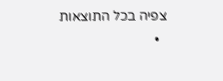צפיה בכל התוצאות
  •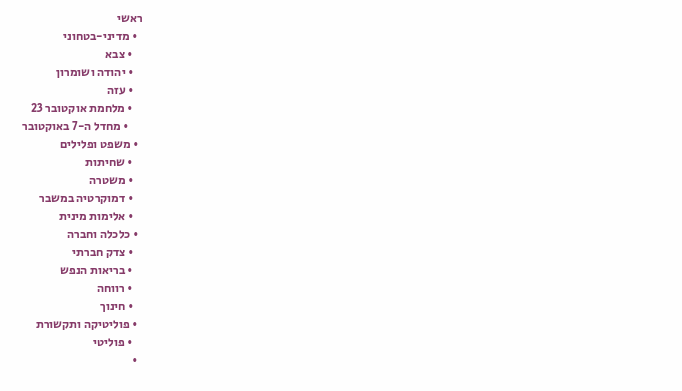ראשי
  • מדיני-בטחוני
    • צבא
    • יהודה ושומרון
    • עזה
    • מלחמת אוקטובר 23
      • מחדל ה-7 באוקטובר
  • משפט ופלילים
    • שחיתות
    • משטרה
    • דמוקרטיה במשבר
    • אלימות מינית
  • כלכלה וחברה
    • צדק חברתי
    • בריאות הנפש
    • רווחה
    • חינוך
  • פוליטיקה ותקשורת
    • פוליטי
  •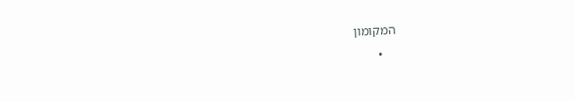המקומון
    •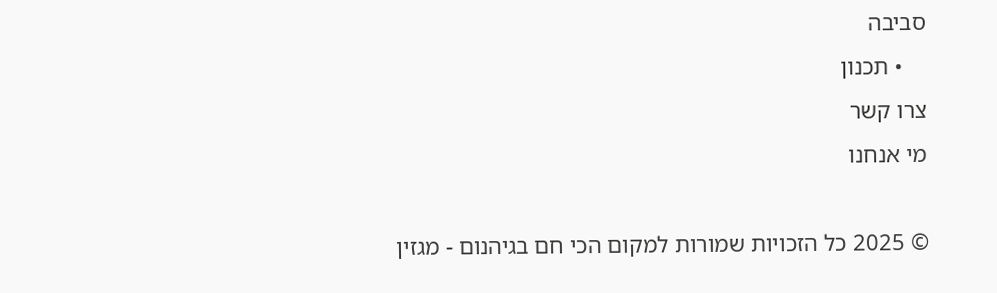סביבה
    • תכנון
צרו קשר
מי אנחנו

© 2025 כל הזכויות שמורות למקום הכי חם בגיהנום - מגזין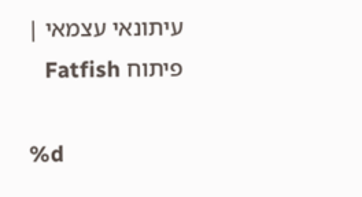עיתונאי עצמאי | פיתוח Fatfish

%d